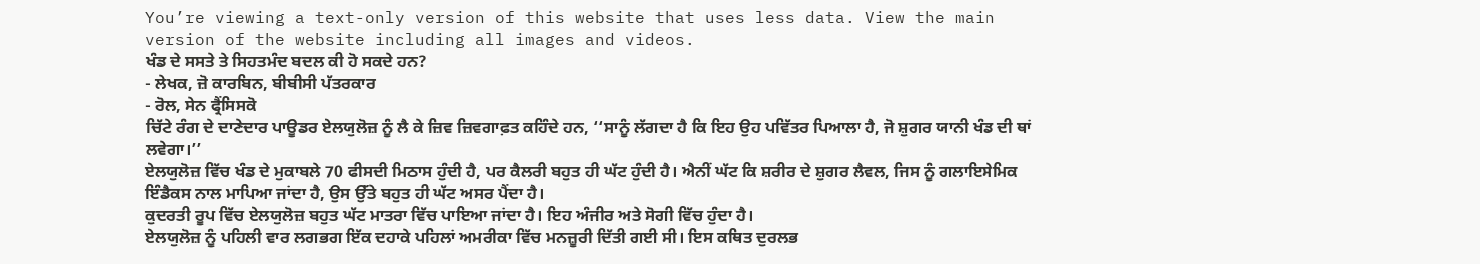You’re viewing a text-only version of this website that uses less data. View the main version of the website including all images and videos.
ਖੰਡ ਦੇ ਸਸਤੇ ਤੇ ਸਿਹਤਮੰਦ ਬਦਲ ਕੀ ਹੋ ਸਕਦੇ ਹਨ?
- ਲੇਖਕ, ਜ਼ੋ ਕਾਰਬਿਨ, ਬੀਬੀਸੀ ਪੱਤਰਕਾਰ
- ਰੋਲ, ਸੇਨ ਫ੍ਰੈਂਸਿਸਕੋ
ਚਿੱਟੇ ਰੰਗ ਦੇ ਦਾਣੇਦਾਰ ਪਾਊਡਰ ਏਲਯੁਲੋਜ਼ ਨੂੰ ਲੈ ਕੇ ਜ਼ਿਵ ਜ਼ਿਵਗਾਫ਼ਤ ਕਹਿੰਦੇ ਹਨ, ‘‘ਸਾਨੂੰ ਲੱਗਦਾ ਹੈ ਕਿ ਇਹ ਉਹ ਪਵਿੱਤਰ ਪਿਆਲਾ ਹੈ, ਜੋ ਸ਼ੁਗਰ ਯਾਨੀ ਖੰਡ ਦੀ ਥਾਂ ਲਵੇਗਾ।’’
ਏਲਯੁਲੋਜ਼ ਵਿੱਚ ਖੰਡ ਦੇ ਮੁਕਾਬਲੇ 70 ਫੀਸਦੀ ਮਿਠਾਸ ਹੁੰਦੀ ਹੈ, ਪਰ ਕੈਲਰੀ ਬਹੁਤ ਹੀ ਘੱਟ ਹੁੰਦੀ ਹੈ। ਐਨੀਂ ਘੱਟ ਕਿ ਸ਼ਰੀਰ ਦੇ ਸ਼ੁਗਰ ਲੈਵਲ, ਜਿਸ ਨੂੰ ਗਲਾਇਸੇਮਿਕ ਇੰਡੈਕਸ ਨਾਲ ਮਾਪਿਆ ਜਾਂਦਾ ਹੈ, ਉਸ ਉੱਤੇ ਬਹੁਤ ਹੀ ਘੱਟ ਅਸਰ ਪੈਂਦਾ ਹੈ।
ਕੁਦਰਤੀ ਰੂਪ ਵਿੱਚ ਏਲਯੁਲੋਜ਼ ਬਹੁਤ ਘੱਟ ਮਾਤਰਾ ਵਿੱਚ ਪਾਇਆ ਜਾਂਦਾ ਹੈ। ਇਹ ਅੰਜੀਰ ਅਤੇ ਸੋਗੀ ਵਿੱਚ ਹੁੰਦਾ ਹੈ।
ਏਲਯੁਲੋਜ਼ ਨੂੰ ਪਹਿਲੀ ਵਾਰ ਲਗਭਗ ਇੱਕ ਦਹਾਕੇ ਪਹਿਲਾਂ ਅਮਰੀਕਾ ਵਿੱਚ ਮਨਜ਼ੂਰੀ ਦਿੱਤੀ ਗਈ ਸੀ। ਇਸ ਕਥਿਤ ਦੁਰਲਭ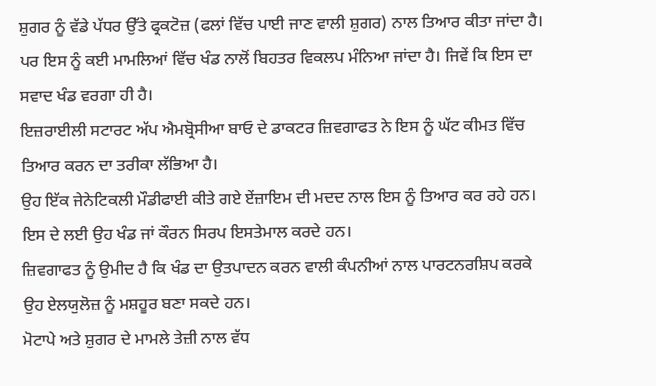ਸ਼ੁਗਰ ਨੂੰ ਵੱਡੇ ਪੱਧਰ ਉੱਤੇ ਫ੍ਰਕਟੋਜ਼ (ਫਲਾਂ ਵਿੱਚ ਪਾਈ ਜਾਣ ਵਾਲੀ ਸ਼ੁਗਰ) ਨਾਲ ਤਿਆਰ ਕੀਤਾ ਜਾਂਦਾ ਹੈ।
ਪਰ ਇਸ ਨੂੰ ਕਈ ਮਾਮਲਿਆਂ ਵਿੱਚ ਖੰਡ ਨਾਲੋਂ ਬਿਹਤਰ ਵਿਕਲਪ ਮੰਨਿਆ ਜਾਂਦਾ ਹੈ। ਜਿਵੇਂ ਕਿ ਇਸ ਦਾ ਸਵਾਦ ਖੰਡ ਵਰਗਾ ਹੀ ਹੈ।
ਇਜ਼ਰਾਈਲੀ ਸਟਾਰਟ ਅੱਪ ਐਮਬ੍ਰੋਸੀਆ ਬਾਓ ਦੇ ਡਾਕਟਰ ਜ਼ਿਵਗਾਫਤ ਨੇ ਇਸ ਨੂੰ ਘੱਟ ਕੀਮਤ ਵਿੱਚ ਤਿਆਰ ਕਰਨ ਦਾ ਤਰੀਕਾ ਲੱਭਿਆ ਹੈ।
ਉਹ ਇੱਕ ਜੇਨੇਟਿਕਲੀ ਮੌਡੀਫਾਈ ਕੀਤੇ ਗਏ ਏਂਜ਼ਾਇਮ ਦੀ ਮਦਦ ਨਾਲ ਇਸ ਨੂੰ ਤਿਆਰ ਕਰ ਰਹੇ ਹਨ। ਇਸ ਦੇ ਲਈ ਉਹ ਖੰਡ ਜਾਂ ਕੌਰਨ ਸਿਰਪ ਇਸਤੇਮਾਲ ਕਰਦੇ ਹਨ।
ਜ਼ਿਵਗਾਫਤ ਨੂੰ ਉਮੀਦ ਹੈ ਕਿ ਖੰਡ ਦਾ ਉਤਪਾਦਨ ਕਰਨ ਵਾਲੀ ਕੰਪਨੀਆਂ ਨਾਲ ਪਾਰਟਨਰਸ਼ਿਪ ਕਰਕੇ ਉਹ ਏਲਯੁਲੋਜ਼ ਨੂੰ ਮਸ਼ਹੂਰ ਬਣਾ ਸਕਦੇ ਹਨ।
ਮੋਟਾਪੇ ਅਤੇ ਸ਼ੁਗਰ ਦੇ ਮਾਮਲੇ ਤੇਜ਼ੀ ਨਾਲ ਵੱਧ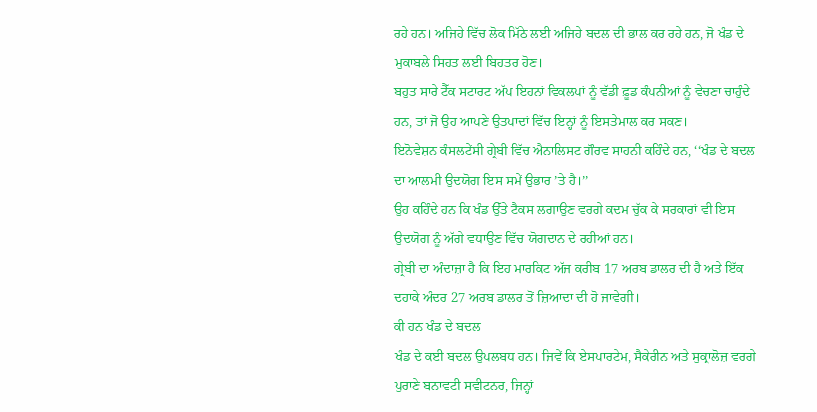ਰਹੇ ਹਨ। ਅਜਿਹੇ ਵਿੱਚ ਲੋਕ ਮਿੱਠੇ ਲਈ ਅਜਿਹੇ ਬਦਲ ਦੀ ਭਾਲ ਕਰ ਰਹੇ ਹਨ, ਜੋ ਖੰਡ ਦੇ ਮੁਕਾਬਲੇ ਸਿਹਤ ਲਈ ਬਿਹਤਰ ਹੋਣ।
ਬਹੁਤ ਸਾਰੇ ਟੈੱਕ ਸਟਾਰਟ ਅੱਪ ਇਹਨਾਂ ਵਿਕਲਪਾਂ ਨੂੰ ਵੱਡੀ ਫ਼ੂਡ ਕੰਪਨੀਆਂ ਨੂੰ ਵੇਚਣਾ ਚਾਹੁੰਦੇ ਹਨ, ਤਾਂ ਜੋ ਉਹ ਆਪਣੇ ਉਤਪਾਦਾਂ ਵਿੱਚ ਇਨ੍ਹਾਂ ਨੂੰ ਇਸਤੇਮਾਲ ਕਰ ਸਕਣ।
ਇਨੋਵੇਸ਼ਨ ਕੰਸਲਟੇਂਸੀ ਗ੍ਰੇਬੀ ਵਿੱਚ ਐਨਾਲਿਸਟ ਗੌਰਵ ਸਾਹਨੀ ਕਹਿੰਦੇ ਹਨ, ‘‘ਖੰਡ ਦੇ ਬਦਲ ਦਾ ਆਲਮੀ ਉਦਯੋਗ ਇਸ ਸਮੇਂ ਉਭਾਰ ’ਤੇ ਹੈ।’’
ਉਹ ਕਹਿੰਦੇ ਹਨ ਕਿ ਖੰਡ ਉੱਤੇ ਟੈਕਸ ਲਗਾਉਣ ਵਰਗੇ ਕਦਮ ਚੁੱਕ ਕੇ ਸਰਕਾਰਾਂ ਵੀ ਇਸ ਉਦਯੋਗ ਨੂੰ ਅੱਗੇ ਵਧਾਉਣ ਵਿੱਚ ਯੋਗਦਾਨ ਦੇ ਰਹੀਆਂ ਹਨ।
ਗ੍ਰੇਬੀ ਦਾ ਅੰਦਾਜ਼ਾ ਹੈ ਕਿ ਇਹ ਮਾਰਕਿਟ ਅੱਜ ਕਰੀਬ 17 ਅਰਬ ਡਾਲਰ ਦੀ ਹੈ ਅਤੇ ਇੱਕ ਦਹਾਕੇ ਅੰਦਰ 27 ਅਰਬ ਡਾਲਰ ਤੋਂ ਜ਼ਿਆਦਾ ਦੀ ਹੋ ਜਾਵੇਗੀ।
ਕੀ ਹਨ ਖੰਡ ਦੇ ਬਦਲ
ਖੰਡ ਦੇ ਕਈ ਬਦਲ ਉਪਲਬਧ ਹਨ। ਜਿਵੇਂ ਕਿ ਏਸਪਾਰਟੇਮ, ਸੈਕੇਰੀਨ ਅਤੇ ਸੁਕ੍ਰਾਲੋਜ਼ ਵਰਗੇ ਪੁਰਾਣੇ ਬਨਾਵਟੀ ਸਵੀਟਨਰ, ਜਿਨ੍ਹਾਂ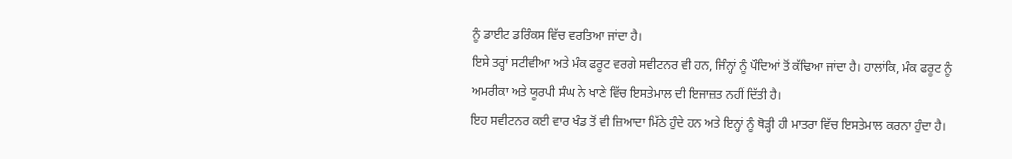ਨੂੰ ਡਾਈਟ ਡਰਿੰਕਸ ਵਿੱਚ ਵਰਤਿਆ ਜਾਂਦਾ ਹੈ।
ਇਸੇ ਤਰ੍ਹਾਂ ਸਟੀਵੀਆ ਅਤੇ ਮੰਕ ਫਰੂਟ ਵਰਗੇ ਸਵੀਟਨਰ ਵੀ ਹਨ, ਜਿੰਨ੍ਹਾਂ ਨੂੰ ਪੌਦਿਆਂ ਤੋਂ ਕੱਢਿਆ ਜਾਂਦਾ ਹੈ। ਹਾਲਾਂਕਿ, ਮੰਕ ਫਰੂਟ ਨੂੰ ਅਮਰੀਕਾ ਅਤੇ ਯੂਰਪੀ ਸੰਘ ਨੇ ਖਾਣੇ ਵਿੱਚ ਇਸਤੇਮਾਲ ਦੀ ਇਜਾਜ਼ਤ ਨਹੀਂ ਦਿੱਤੀ ਹੈ।
ਇਹ ਸਵੀਟਨਰ ਕਈ ਵਾਰ ਖੰਡ ਤੋਂ ਵੀ ਜ਼ਿਆਦਾ ਮਿੱਠੇ ਹੁੰਦੇ ਹਨ ਅਤੇ ਇਨ੍ਹਾਂ ਨੂੰ ਥੋੜ੍ਹੀ ਹੀ ਮਾਤਰਾ ਵਿੱਚ ਇਸਤੇਮਾਲ ਕਰਨਾ ਹੁੰਦਾ ਹੈ।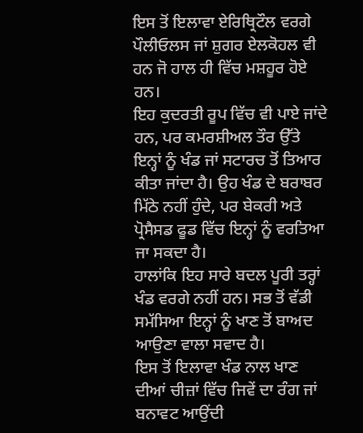ਇਸ ਤੋਂ ਇਲਾਵਾ ਏਰਿਥ੍ਰਿਟੌਲ ਵਰਗੇ ਪੌਲੀਓਲਸ ਜਾਂ ਸ਼ੁਗਰ ਏਲਕੋਹਲ ਵੀ ਹਨ ਜੋ ਹਾਲ ਹੀ ਵਿੱਚ ਮਸ਼ਹੂਰ ਹੋਏ ਹਨ।
ਇਹ ਕੁਦਰਤੀ ਰੂਪ ਵਿੱਚ ਵੀ ਪਾਏ ਜਾਂਦੇ ਹਨ, ਪਰ ਕਮਰਸ਼ੀਅਲ ਤੌਰ ਉੱਤੇ ਇਨ੍ਹਾਂ ਨੂੰ ਖੰਡ ਜਾਂ ਸਟਾਰਚ ਤੋਂ ਤਿਆਰ ਕੀਤਾ ਜਾਂਦਾ ਹੈ। ਉਹ ਖੰਡ ਦੇ ਬਰਾਬਰ ਮਿੱਠੇ ਨਹੀਂ ਹੁੰਦੇ, ਪਰ ਬੇਕਰੀ ਅਤੇ ਪ੍ਰੋਸੈਸਡ ਫੂਡ ਵਿੱਚ ਇਨ੍ਹਾਂ ਨੂੰ ਵਰਤਿਆ ਜਾ ਸਕਦਾ ਹੈ।
ਹਾਲਾਂਕਿ ਇਹ ਸਾਰੇ ਬਦਲ ਪੂਰੀ ਤਰ੍ਹਾਂ ਖੰਡ ਵਰਗੇ ਨਹੀਂ ਹਨ। ਸਭ ਤੋਂ ਵੱਡੀ ਸਮੱਸਿਆ ਇਨ੍ਹਾਂ ਨੂੰ ਖਾਣ ਤੋਂ ਬਾਅਦ ਆਉਣਾ ਵਾਲਾ ਸਵਾਦ ਹੈ।
ਇਸ ਤੋਂ ਇਲਾਵਾ ਖੰਡ ਨਾਲ ਖਾਣ ਦੀਆਂ ਚੀਜ਼ਾਂ ਵਿੱਚ ਜਿਵੇਂ ਦਾ ਰੰਗ ਜਾਂ ਬਨਾਵਟ ਆਉਂਦੀ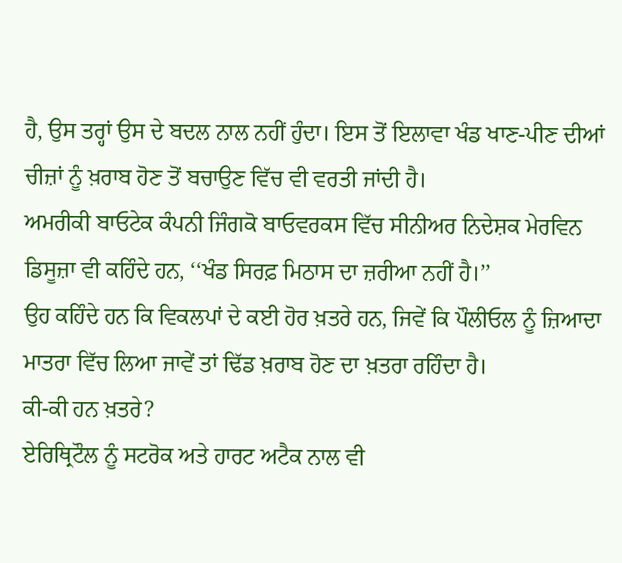ਹੈ, ਉਸ ਤਰ੍ਹਾਂ ਉਸ ਦੇ ਬਦਲ ਨਾਲ ਨਹੀਂ ਹੁੰਦਾ। ਇਸ ਤੋਂ ਇਲਾਵਾ ਖੰਡ ਖਾਣ-ਪੀਣ ਦੀਆਂ ਚੀਜ਼ਾਂ ਨੂੰ ਖ਼ਰਾਬ ਹੋਣ ਤੋਂ ਬਚਾਉਣ ਵਿੱਚ ਵੀ ਵਰਤੀ ਜਾਂਦੀ ਹੈ।
ਅਮਰੀਕੀ ਬਾਓਟੇਕ ਕੰਪਨੀ ਜਿੰਗਕੋ ਬਾਓਵਰਕਸ ਵਿੱਚ ਸੀਨੀਅਰ ਨਿਦੇਸ਼ਕ ਮੇਰਵਿਨ ਡਿਸੂਜ਼ਾ ਵੀ ਕਹਿੰਦੇ ਹਨ, ‘‘ਖੰਡ ਸਿਰਫ਼ ਮਿਠਾਸ ਦਾ ਜ਼ਰੀਆ ਨਹੀਂ ਹੈ।’’
ਉਹ ਕਹਿੰਦੇ ਹਨ ਕਿ ਵਿਕਲਪਾਂ ਦੇ ਕਈ ਹੋਰ ਖ਼ਤਰੇ ਹਨ, ਜਿਵੇਂ ਕਿ ਪੌਲੀਓਲ ਨੂੰ ਜ਼ਿਆਦਾ ਮਾਤਰਾ ਵਿੱਚ ਲਿਆ ਜਾਵੇਂ ਤਾਂ ਢਿੱਡ ਖ਼ਰਾਬ ਹੋਣ ਦਾ ਖ਼ਤਰਾ ਰਹਿੰਦਾ ਹੈ।
ਕੀ-ਕੀ ਹਨ ਖ਼ਤਰੇ?
ਏਰਿਥ੍ਰਿਟੌਲ ਨੂੰ ਸਟਰੋਕ ਅਤੇ ਹਾਰਟ ਅਟੈਕ ਨਾਲ ਵੀ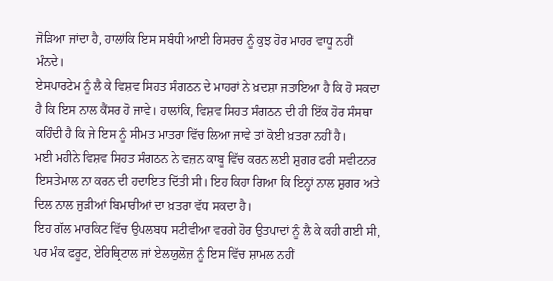ਜੋੜਿਆ ਜਾਂਦਾ ਹੈ, ਹਾਲਾਂਕਿ ਇਸ ਸਬੰਧੀ ਆਈ ਰਿਸਰਚ ਨੂੰ ਕੁਝ ਹੋਰ ਮਾਹਰ ਵਾਧੂ ਨਹੀਂ ਮੰਨਦੇ।
ਏਸਪਾਰਟੇਮ ਨੂੰ ਲੈ ਕੇ ਵਿਸ਼ਵ ਸਿਹਤ ਸੰਗਠਨ ਦੇ ਮਾਹਰਾਂ ਨੇ ਖ਼ਦਸ਼ਾ ਜਤਾਇਆ ਹੈ ਕਿ ਹੋ ਸਕਦਾ ਹੈ ਕਿ ਇਸ ਨਾਲ ਕੈਂਸਰ ਹੋ ਜਾਵੇ। ਹਾਲਾਂਕਿ, ਵਿਸ਼ਵ ਸਿਹਤ ਸੰਗਠਨ ਦੀ ਹੀ ਇੱਕ ਹੋਰ ਸੰਸਥਾ ਕਹਿੰਦੀ ਹੈ ਕਿ ਜੇ ਇਸ ਨੂੰ ਸੀਮਤ ਮਾਤਰਾ ਵਿੱਚ ਲਿਆ ਜਾਵੇ ਤਾਂ ਕੋਈ ਖ਼ਤਰਾ ਨਹੀਂ ਹੈ।
ਮਈ ਮਹੀਨੇ ਵਿਸ਼ਵ ਸਿਹਤ ਸੰਗਠਨ ਨੇ ਵਜ਼ਨ ਕਾਬੂ ਵਿੱਚ ਕਰਨ ਲਈ ਸ਼ੁਗਰ ਫਰੀ ਸਵੀਟਨਰ ਇਸਤੇਮਾਲ ਨਾ ਕਰਨ ਦੀ ਹਦਾਇਤ ਦਿੱਤੀ ਸੀ। ਇਹ ਕਿਹਾ ਗਿਆ ਕਿ ਇਨ੍ਹਾਂ ਨਾਲ ਸ਼ੁਗਰ ਅਤੇ ਦਿਲ ਨਾਲ ਜੁੜੀਆਂ ਬਿਮਾਰੀਆਂ ਦਾ ਖ਼ਤਰਾ ਵੱਧ ਸਕਦਾ ਹੈ।
ਇਹ ਗੱਲ ਮਾਰਕਿਟ ਵਿੱਚ ਉਪਲਬਧ ਸਟੀਵੀਆ ਵਰਗੇ ਹੋਰ ਉਤਪਾਦਾਂ ਨੂੰ ਲੈ ਕੇ ਕਹੀ ਗਈ ਸੀ, ਪਰ ਮੰਕ ਫਰੂਟ, ਏਰਿਥ੍ਰਿਟਾਲ ਜਾਂ ਏਲਯੁਲੋਜ਼ ਨੂੰ ਇਸ ਵਿੱਚ ਸ਼ਾਮਲ ਨਹੀਂ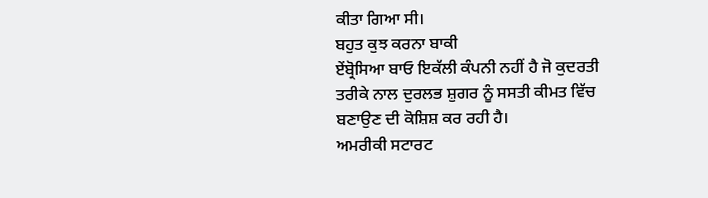ਕੀਤਾ ਗਿਆ ਸੀ।
ਬਹੁਤ ਕੁਝ ਕਰਨਾ ਬਾਕੀ
ਏਂਬ੍ਰੋਸਿਆ ਬਾਓ ਇਕੱਲੀ ਕੰਪਨੀ ਨਹੀਂ ਹੈ ਜੋ ਕੁਦਰਤੀ ਤਰੀਕੇ ਨਾਲ ਦੁਰਲਭ ਸ਼ੁਗਰ ਨੂੰ ਸਸਤੀ ਕੀਮਤ ਵਿੱਚ ਬਣਾਉਣ ਦੀ ਕੋਸ਼ਿਸ਼ ਕਰ ਰਹੀ ਹੈ।
ਅਮਰੀਕੀ ਸਟਾਰਟ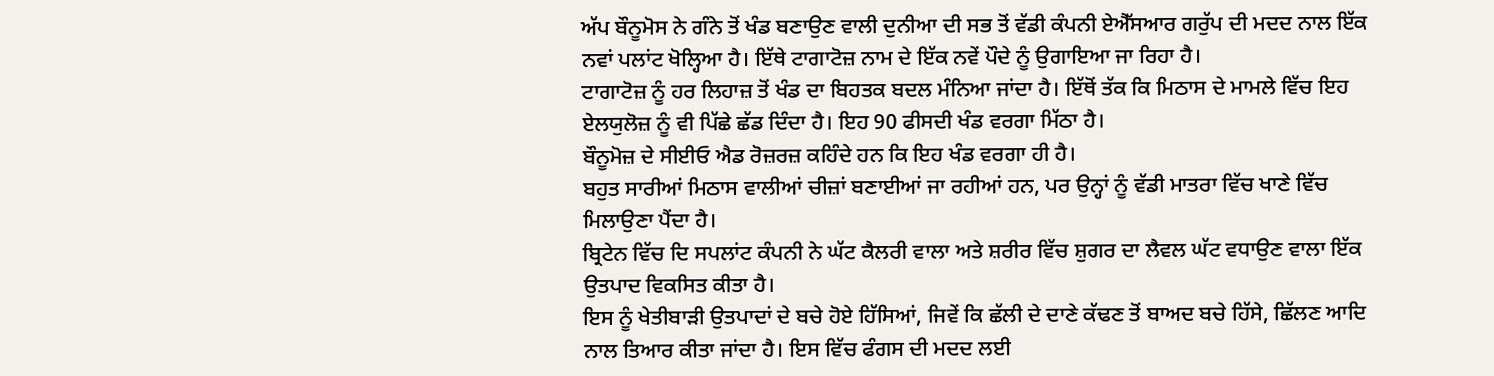ਅੱਪ ਬੌਨੂਮੋਸ ਨੇ ਗੰਨੇ ਤੋਂ ਖੰਡ ਬਣਾਉਣ ਵਾਲੀ ਦੁਨੀਆ ਦੀ ਸਭ ਤੋਂ ਵੱਡੀ ਕੰਪਨੀ ਏਐੱਸਆਰ ਗਰੁੱਪ ਦੀ ਮਦਦ ਨਾਲ ਇੱਕ ਨਵਾਂ ਪਲਾਂਟ ਖੋਲ੍ਹਿਆ ਹੈ। ਇੱਥੇ ਟਾਗਾਟੋਜ਼ ਨਾਮ ਦੇ ਇੱਕ ਨਵੇਂ ਪੌਦੇ ਨੂੰ ਉਗਾਇਆ ਜਾ ਰਿਹਾ ਹੈ।
ਟਾਗਾਟੋਜ਼ ਨੂੰ ਹਰ ਲਿਹਾਜ਼ ਤੋਂ ਖੰਡ ਦਾ ਬਿਹਤਕ ਬਦਲ ਮੰਨਿਆ ਜਾਂਦਾ ਹੈ। ਇੱਥੋਂ ਤੱਕ ਕਿ ਮਿਠਾਸ ਦੇ ਮਾਮਲੇ ਵਿੱਚ ਇਹ ਏਲਯੁਲੋਜ਼ ਨੂੰ ਵੀ ਪਿੱਛੇ ਛੱਡ ਦਿੰਦਾ ਹੈ। ਇਹ 90 ਫੀਸਦੀ ਖੰਡ ਵਰਗਾ ਮਿੱਠਾ ਹੈ।
ਬੌਨੂਮੋਜ਼ ਦੇ ਸੀਈਓ ਐਡ ਰੋਜ਼ਰਜ਼ ਕਹਿੰਦੇ ਹਨ ਕਿ ਇਹ ਖੰਡ ਵਰਗਾ ਹੀ ਹੈ।
ਬਹੁਤ ਸਾਰੀਆਂ ਮਿਠਾਸ ਵਾਲੀਆਂ ਚੀਜ਼ਾਂ ਬਣਾਈਆਂ ਜਾ ਰਹੀਆਂ ਹਨ, ਪਰ ਉਨ੍ਹਾਂ ਨੂੰ ਵੱਡੀ ਮਾਤਰਾ ਵਿੱਚ ਖਾਣੇ ਵਿੱਚ ਮਿਲਾਉਣਾ ਪੈਂਦਾ ਹੈ।
ਬ੍ਰਿਟੇਨ ਵਿੱਚ ਦਿ ਸਪਲਾਂਟ ਕੰਪਨੀ ਨੇ ਘੱਟ ਕੈਲਰੀ ਵਾਲਾ ਅਤੇ ਸ਼ਰੀਰ ਵਿੱਚ ਸ਼ੁਗਰ ਦਾ ਲੈਵਲ ਘੱਟ ਵਧਾਉਣ ਵਾਲਾ ਇੱਕ ਉਤਪਾਦ ਵਿਕਸਿਤ ਕੀਤਾ ਹੈ।
ਇਸ ਨੂੰ ਖੇਤੀਬਾੜੀ ਉਤਪਾਦਾਂ ਦੇ ਬਚੇ ਹੋਏ ਹਿੱਸਿਆਂ, ਜਿਵੇਂ ਕਿ ਛੱਲੀ ਦੇ ਦਾਣੇ ਕੱਢਣ ਤੋਂ ਬਾਅਦ ਬਚੇ ਹਿੱਸੇ, ਛਿੱਲਣ ਆਦਿ ਨਾਲ ਤਿਆਰ ਕੀਤਾ ਜਾਂਦਾ ਹੈ। ਇਸ ਵਿੱਚ ਫੰਗਸ ਦੀ ਮਦਦ ਲਈ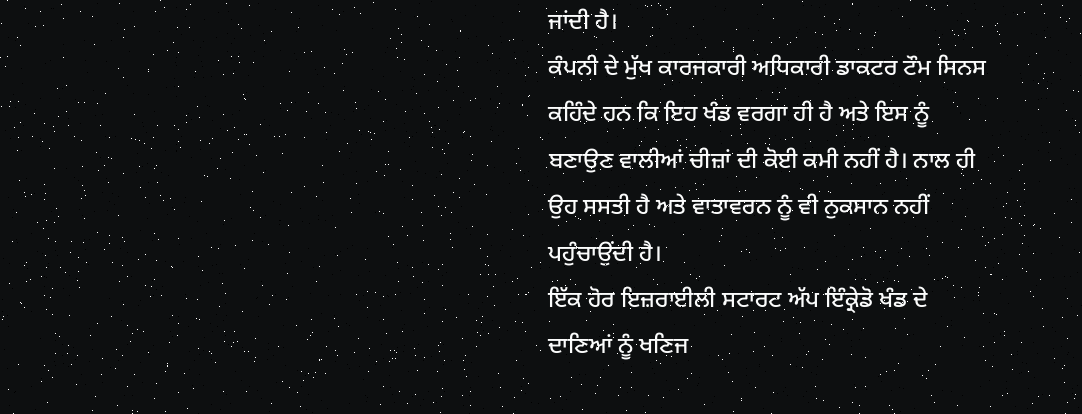ਜਾਂਦੀ ਹੈ।
ਕੰਪਨੀ ਦੇ ਮੁੱਖ ਕਾਰਜਕਾਰੀ ਅਧਿਕਾਰੀ ਡਾਕਟਰ ਟੌਮ ਸਿਨਸ ਕਹਿੰਦੇ ਹਨ ਕਿ ਇਹ ਖੰਡ ਵਰਗਾ ਹੀ ਹੈ ਅਤੇ ਇਸ ਨੂੰ ਬਣਾਉਣ ਵਾਲੀਆਂ ਚੀਜ਼ਾਂ ਦੀ ਕੋਈ ਕਮੀ ਨਹੀਂ ਹੈ। ਨਾਲ ਹੀ ਉਹ ਸਸਤੀ ਹੈ ਅਤੇ ਵਾਤਾਵਰਨ ਨੂੰ ਵੀ ਨੁਕਸਾਨ ਨਹੀਂ ਪਹੁੰਚਾਉਂਦੀ ਹੈ।
ਇੱਕ ਹੋਰ ਇਜ਼ਰਾਈਲੀ ਸਟਾਰਟ ਅੱਪ ਇੰਕ੍ਰੇਡੋ ਖੰਡ ਦੇ ਦਾਣਿਆਂ ਨੂੰ ਖਣਿਜ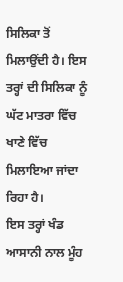ਸਿਲਿਕਾ ਤੋਂ ਮਿਲਾਉਂਦੀ ਹੈ। ਇਸ ਤਰ੍ਹਾਂ ਦੀ ਸਿਲਿਕਾ ਨੂੰ ਘੱਟ ਮਾਤਰਾ ਵਿੱਚ ਖਾਣੇ ਵਿੱਚ ਮਿਲਾਇਆ ਜਾਂਦਾ ਰਿਹਾ ਹੈ।
ਇਸ ਤਰ੍ਹਾਂ ਖੰਡ ਆਸਾਨੀ ਨਾਲ ਮੂੰਹ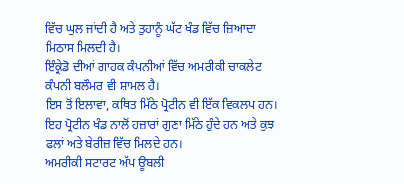ਵਿੱਚ ਘੁਲ ਜਾਂਦੀ ਹੈ ਅਤੇ ਤੁਹਾਨੂੰ ਘੱਟ ਖੰਡ ਵਿੱਚ ਜ਼ਿਆਦਾ ਮਿਠਾਸ ਮਿਲਦੀ ਹੈ।
ਇੰਕ੍ਰੇਡੋ ਦੀਆਂ ਗਾਹਕ ਕੰਪਨੀਆਂ ਵਿੱਚ ਅਮਰੀਕੀ ਚਾਕਲੇਟ ਕੰਪਨੀ ਬਲੌਮਰ ਵੀ ਸ਼ਾਮਲ ਹੈ।
ਇਸ ਤੋਂ ਇਲਾਵਾ, ਕਥਿਤ ਮਿੱਠੇ ਪ੍ਰੋਟੀਨ ਵੀ ਇੱਕ ਵਿਕਲਪ ਹਨ। ਇਹ ਪ੍ਰੋਟੀਨ ਖੰਡ ਨਾਲੋਂ ਹਜ਼ਾਰਾਂ ਗੁਣਾ ਮਿੱਠੇ ਹੁੰਦੇ ਹਨ ਅਤੇ ਕੁਝ ਫਲਾਂ ਅਤੇ ਬੇਰੀਜ਼ ਵਿੱਚ ਮਿਲਦੇ ਹਨ।
ਅਮਰੀਕੀ ਸਟਾਰਟ ਅੱਪ ਊਬਲੀ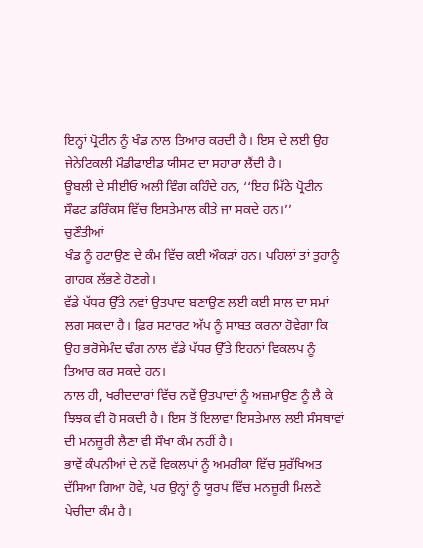ਇਨ੍ਹਾਂ ਪ੍ਰੋਟੀਨ ਨੂੰ ਖੰਡ ਨਾਲ ਤਿਆਰ ਕਰਦੀ ਹੈ। ਇਸ ਦੇ ਲਈ ਉਹ ਜੇਨੇਟਿਕਲੀ ਮੌਡੀਫਾਈਡ ਯੀਸਟ ਦਾ ਸਹਾਰਾ ਲੈਂਦੀ ਹੈ।
ਊਬਲੀ ਦੇ ਸੀਈਓ ਅਲੀ ਵਿੰਗ ਕਹਿੰਦੇ ਹਨ, ‘‘ਇਹ ਮਿੱਠੇ ਪ੍ਰੋਟੀਨ ਸੌਫਟ ਡਰਿੰਕਸ ਵਿੱਚ ਇਸਤੇਮਾਲ ਕੀਤੇ ਜਾ ਸਕਦੇ ਹਨ।’’
ਚੁਣੌਤੀਆਂ
ਖੰਡ ਨੂੰ ਹਟਾਉਣ ਦੇ ਕੰਮ ਵਿੱਚ ਕਈ ਔਕੜਾਂ ਹਨ। ਪਹਿਲਾਂ ਤਾਂ ਤੁਹਾਨੂੰ ਗਾਹਕ ਲੱਭਣੇ ਹੋਣਗੇ।
ਵੱਡੇ ਪੱਧਰ ਉੱਤੇ ਨਵਾਂ ਉਤਪਾਦ ਬਣਾਉਣ ਲਈ ਕਈ ਸਾਲ ਦਾ ਸਮਾਂ ਲਗ ਸਕਦਾ ਹੈ। ਫ਼ਿਰ ਸਟਾਰਟ ਅੱਪ ਨੂੰ ਸਾਬਤ ਕਰਨਾ ਹੋਵੇਗਾ ਕਿ ਉਹ ਭਰੋਸੇਮੰਦ ਢੰਗ ਨਾਲ ਵੱਡੇ ਪੱਧਰ ਉੱਤੇ ਇਹਨਾਂ ਵਿਕਲਪ ਨੂੰ ਤਿਆਰ ਕਰ ਸਕਦੇ ਹਨ।
ਨਾਲ ਹੀ, ਖਰੀਦਦਾਰਾਂ ਵਿੱਚ ਨਵੇਂ ਉਤਪਾਦਾਂ ਨੂੰ ਅਜ਼ਮਾਉਣ ਨੂੰ ਲੈ ਕੇ ਝਿਝਕ ਵੀ ਹੋ ਸਕਦੀ ਹੈ। ਇਸ ਤੋਂ ਇਲਾਵਾ ਇਸਤੇਮਾਲ ਲਈ ਸੰਸਥਾਵਾਂ ਦੀ ਮਨਜ਼ੂਰੀ ਲੈਣਾ ਵੀ ਸੌਖਾ ਕੰਮ ਨਹੀਂ ਹੈ।
ਭਾਵੇਂ ਕੰਪਨੀਆਂ ਦੇ ਨਵੇਂ ਵਿਕਲਪਾਂ ਨੂੰ ਅਮਰੀਕਾ ਵਿੱਚ ਸੁਰੱਖਿਅਤ ਦੱਸਿਆ ਗਿਆ ਹੋਵੇ, ਪਰ ਉਨ੍ਹਾਂ ਨੂੰ ਯੂਰਪ ਵਿੱਚ ਮਨਜ਼ੂਰੀ ਮਿਲਣੇ ਪੇਚੀਦਾ ਕੰਮ ਹੈ।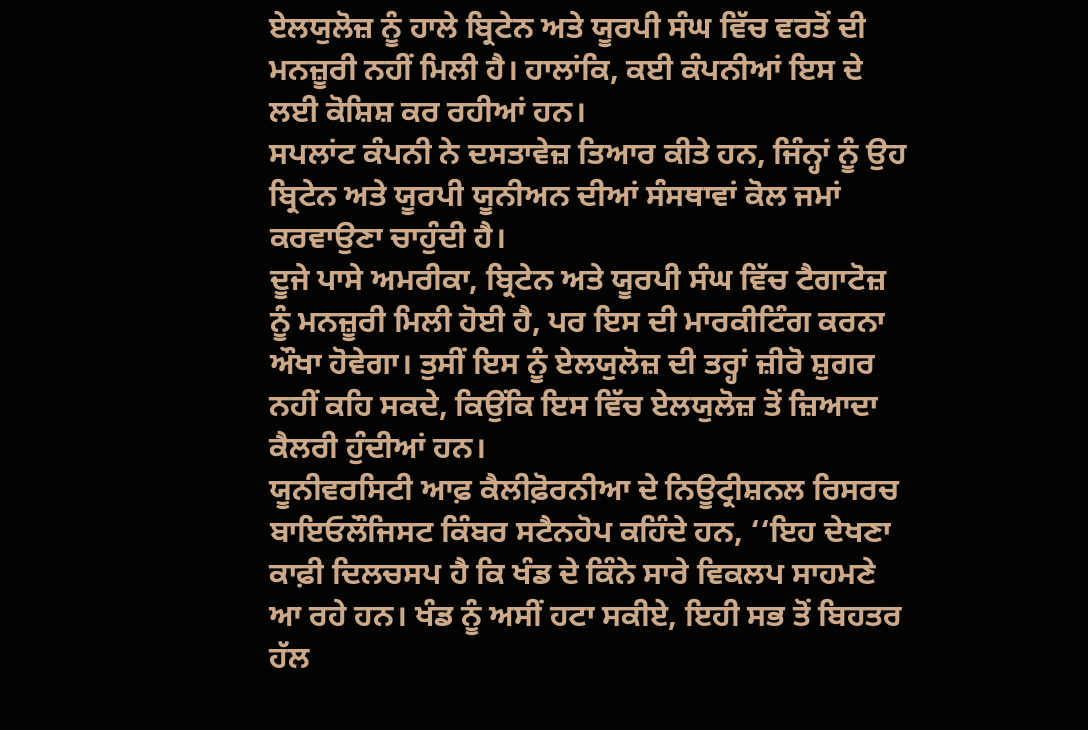ਏਲਯੁਲੋਜ਼ ਨੂੰ ਹਾਲੇ ਬ੍ਰਿਟੇਨ ਅਤੇ ਯੂਰਪੀ ਸੰਘ ਵਿੱਚ ਵਰਤੋਂ ਦੀ ਮਨਜ਼ੂਰੀ ਨਹੀਂ ਮਿਲੀ ਹੈ। ਹਾਲਾਂਕਿ, ਕਈ ਕੰਪਨੀਆਂ ਇਸ ਦੇ ਲਈ ਕੋਸ਼ਿਸ਼ ਕਰ ਰਹੀਆਂ ਹਨ।
ਸਪਲਾਂਟ ਕੰਪਨੀ ਨੇ ਦਸਤਾਵੇਜ਼ ਤਿਆਰ ਕੀਤੇ ਹਨ, ਜਿੰਨ੍ਹਾਂ ਨੂੰ ਉਹ ਬ੍ਰਿਟੇਨ ਅਤੇ ਯੂਰਪੀ ਯੂਨੀਅਨ ਦੀਆਂ ਸੰਸਥਾਵਾਂ ਕੋਲ ਜਮਾਂ ਕਰਵਾਉਣਾ ਚਾਹੁੰਦੀ ਹੈ।
ਦੂਜੇ ਪਾਸੇ ਅਮਰੀਕਾ, ਬ੍ਰਿਟੇਨ ਅਤੇ ਯੂਰਪੀ ਸੰਘ ਵਿੱਚ ਟੈਗਾਟੋਜ਼ ਨੂੰ ਮਨਜ਼ੂਰੀ ਮਿਲੀ ਹੋਈ ਹੈ, ਪਰ ਇਸ ਦੀ ਮਾਰਕੀਟਿੰਗ ਕਰਨਾ ਔਖਾ ਹੋਵੇਗਾ। ਤੁਸੀਂ ਇਸ ਨੂੰ ਏਲਯੁਲੋਜ਼ ਦੀ ਤਰ੍ਹਾਂ ਜ਼ੀਰੋ ਸ਼ੁਗਰ ਨਹੀਂ ਕਹਿ ਸਕਦੇ, ਕਿਉਂਕਿ ਇਸ ਵਿੱਚ ਏਲਯੁਲੋਜ਼ ਤੋਂ ਜ਼ਿਆਦਾ ਕੈਲਰੀ ਹੁੰਦੀਆਂ ਹਨ।
ਯੂਨੀਵਰਸਿਟੀ ਆਫ਼ ਕੈਲੀਫ਼ੋਰਨੀਆ ਦੇ ਨਿਊਟ੍ਰੀਸ਼ਨਲ ਰਿਸਰਚ ਬਾਇਓਲੌਜਿਸਟ ਕਿੰਬਰ ਸਟੈਨਹੋਪ ਕਹਿੰਦੇ ਹਨ, ‘‘ਇਹ ਦੇਖਣਾ ਕਾਫ਼ੀ ਦਿਲਚਸਪ ਹੈ ਕਿ ਖੰਡ ਦੇ ਕਿੰਨੇ ਸਾਰੇ ਵਿਕਲਪ ਸਾਹਮਣੇ ਆ ਰਹੇ ਹਨ। ਖੰਡ ਨੂੰ ਅਸੀਂ ਹਟਾ ਸਕੀਏ, ਇਹੀ ਸਭ ਤੋਂ ਬਿਹਤਰ ਹੱਲ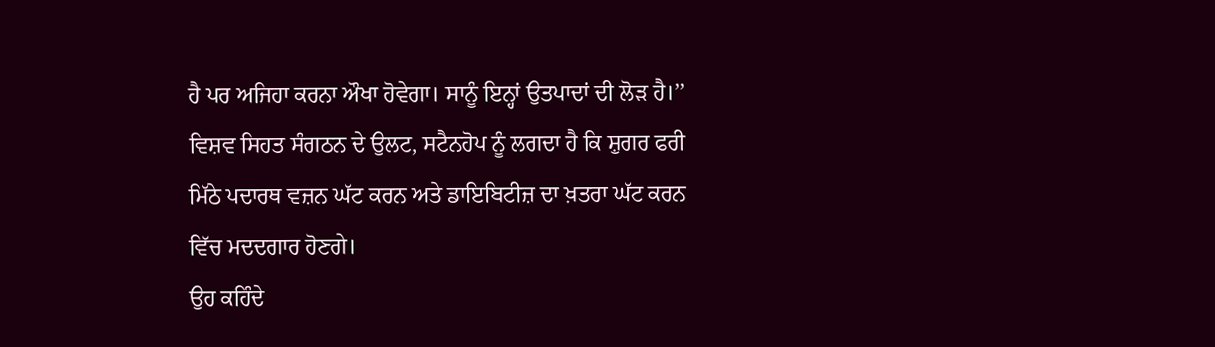ਹੈ ਪਰ ਅਜਿਹਾ ਕਰਨਾ ਔਖਾ ਹੋਵੇਗਾ। ਸਾਨੂੰ ਇਨ੍ਹਾਂ ਉਤਪਾਦਾਂ ਦੀ ਲੋੜ ਹੈ।’’
ਵਿਸ਼ਵ ਸਿਹਤ ਸੰਗਠਨ ਦੇ ਉਲਟ, ਸਟੈਨਹੋਪ ਨੂੰ ਲਗਦਾ ਹੈ ਕਿ ਸ਼ੁਗਰ ਫਰੀ ਮਿੱਠੇ ਪਦਾਰਥ ਵਜ਼ਨ ਘੱਟ ਕਰਨ ਅਤੇ ਡਾਇਬਿਟੀਜ਼ ਦਾ ਖ਼ਤਰਾ ਘੱਟ ਕਰਨ ਵਿੱਚ ਮਦਦਗਾਰ ਹੋਣਗੇ।
ਉਹ ਕਹਿੰਦੇ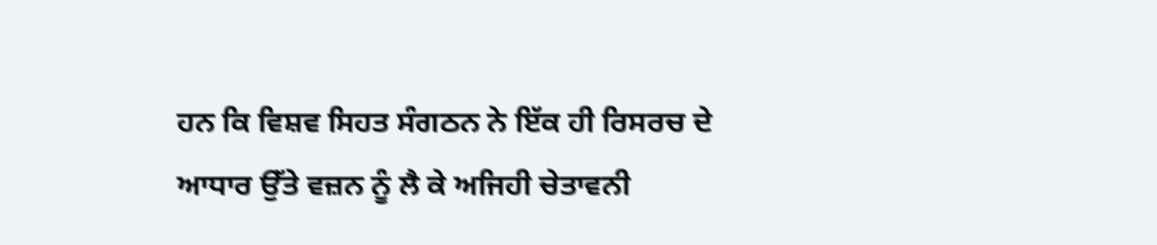ਹਨ ਕਿ ਵਿਸ਼ਵ ਸਿਹਤ ਸੰਗਠਨ ਨੇ ਇੱਕ ਹੀ ਰਿਸਰਚ ਦੇ ਆਧਾਰ ਉੱਤੇ ਵਜ਼ਨ ਨੂੰ ਲੈ ਕੇ ਅਜਿਹੀ ਚੇਤਾਵਨੀ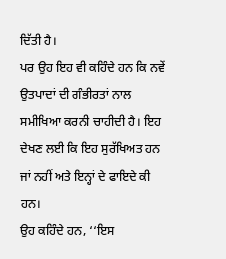ਦਿੱਤੀ ਹੈ।
ਪਰ ਉਹ ਇਹ ਵੀ ਕਹਿੰਦੇ ਹਨ ਕਿ ਨਵੇਂ ਉਤਪਾਦਾਂ ਦੀ ਗੰਭੀਰਤਾਂ ਨਾਲ ਸਮੀਖਿਆ ਕਰਨੀ ਚਾਹੀਦੀ ਹੈ। ਇਹ ਦੇਖਣ ਲਈ ਕਿ ਇਹ ਸੁਰੱਖਿਅਤ ਹਨ ਜਾਂ ਨਹੀਂ ਅਤੇ ਇਨ੍ਹਾਂ ਦੇ ਫਾਇਦੇ ਕੀ ਹਨ।
ਉਹ ਕਹਿੰਦੇ ਹਨ, ‘‘ਇਸ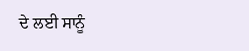ਦੇ ਲਈ ਸਾਨੂੰ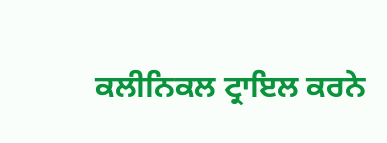ਕਲੀਨਿਕਲ ਟ੍ਰਾਇਲ ਕਰਨੇ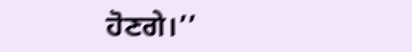ਹੋਣਗੇ।’’